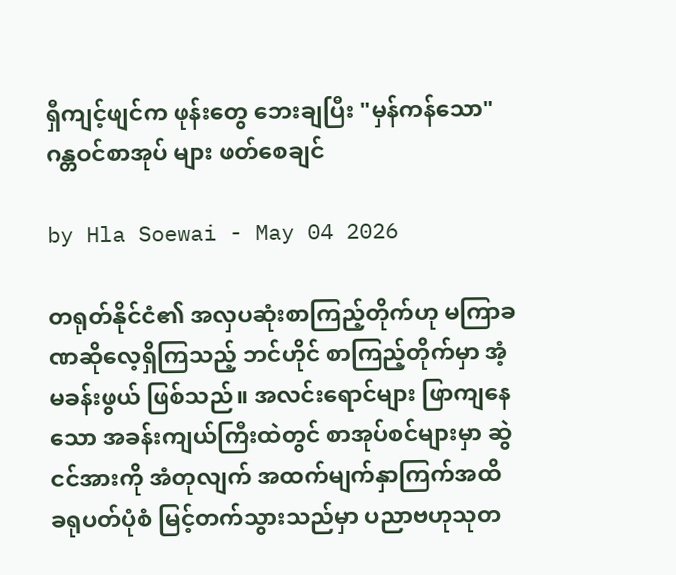ရှီကျင့်ဖျင်က ဖုန်းတွေ ဘေးချပြီး "မှန်ကန်သော" ဂန္တဝင်စာအုပ် များ ဖတ်စေချင်

by Hla Soewai - May 04 2026

တရုတ်နိုင်ငံ၏ အလှပဆုံးစာကြည့်တိုက်ဟု မကြာခဏဆိုလေ့ရှိကြသည့် ဘင်ဟိုင် စာကြည့်တိုက်မှာ အံ့မခန်းဖွယ် ဖြစ်သည်။ အလင်းရောင်များ ဖြာကျနေသော အခန်းကျယ်ကြီးထဲတွင် စာအုပ်စင်များမှာ ဆွဲငင်အားကို အံတုလျက် အထက်မျက်နှာကြက်အထိ ခရုပတ်ပုံစံ မြင့်တက်သွားသည်မှာ ပညာဗဟုသုတ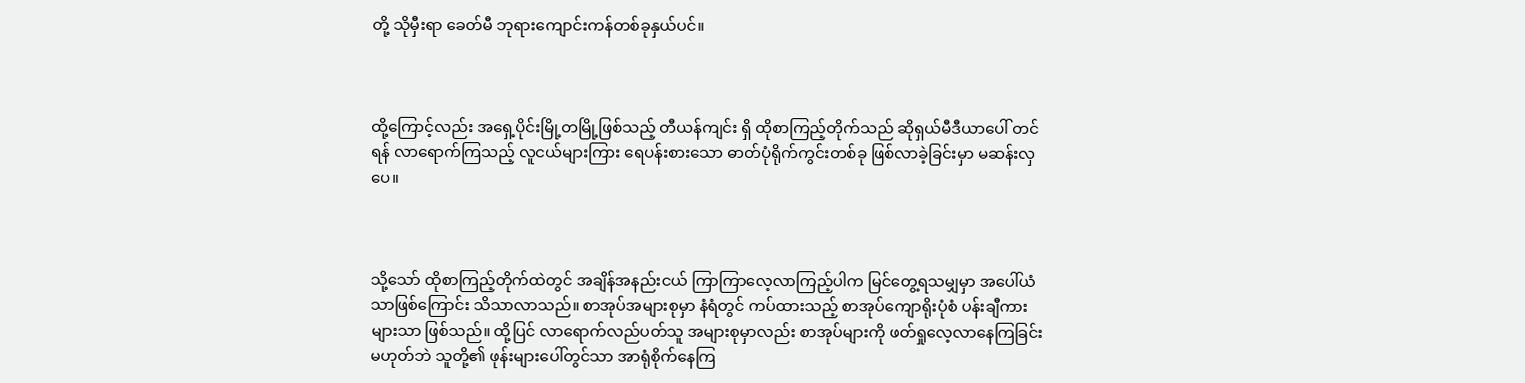တို့ သိုမှီးရာ ခေတ်မီ ဘုရားကျောင်းကန်တစ်ခုနှယ်ပင်။



ထို့ကြောင့်လည်း အရှေ့ပိုင်းမြို့တမြို့ဖြစ်သည့် တီယန်ကျင်း ရှိ ထိုစာကြည့်တိုက်သည် ဆိုရှယ်မီဒီယာပေါ် တင်ရန် လာရောက်ကြသည့် လူငယ်များကြား ရေပန်းစားသော ဓာတ်ပုံရိုက်ကွင်းတစ်ခု ဖြစ်လာခဲ့ခြင်းမှာ မဆန်းလှပေ။



သို့သော် ထိုစာကြည့်တိုက်ထဲတွင် အချိန်အနည်းငယ် ကြာကြာလေ့လာကြည့်ပါက မြင်တွေ့ရသမျှမှာ အပေါ်ယံသာဖြစ်ကြောင်း သိသာလာသည်။ စာအုပ်အများစုမှာ နံရံတွင် ကပ်ထားသည့် စာအုပ်ကျောရိုးပုံစံ ပန်းချီကားများသာ ဖြစ်သည်။ ထို့ပြင် လာရောက်လည်ပတ်သူ အများစုမှာလည်း စာအုပ်များကို ဖတ်ရှုလေ့လာနေကြခြင်း မဟုတ်ဘဲ သူတို့၏ ဖုန်းများပေါ်တွင်သာ အာရုံစိုက်နေကြ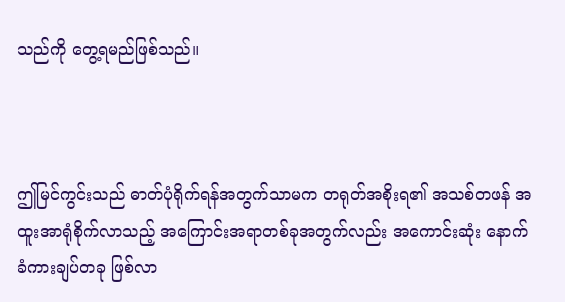သည်ကို တွေ့ရမည်ဖြစ်သည်။



ဤမြင်ကွင်းသည် ဓာတ်ပုံရိုက်ရန်အတွက်သာမက တရုတ်အစိုးရ၏ အသစ်တဖန် အထူးအာရုံစိုက်လာသည့် အကြောင်းအရာတစ်ခုအတွက်လည်း အကောင်းဆုံး နောက်ခံကားချပ်တခု ဖြစ်လာ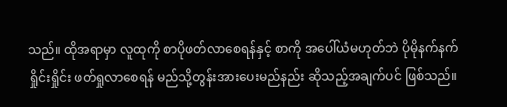သည်။ ထိုအရာမှာ လူထုကို စာပိုဖတ်လာစေရန်နှင့် စာကို အပေါ်ယံမဟုတ်ဘဲ ပိုမိုနက်နက်ရှိုင်းရှိုင်း ဖတ်ရှုလာစေရန် မည်သို့တွန်းအားပေးမည်နည်း ဆိုသည့်အချက်ပင် ဖြစ်သည်။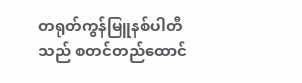တရုတ်ကွန်မြူနစ်ပါတီသည် စတင်တည်ထောင်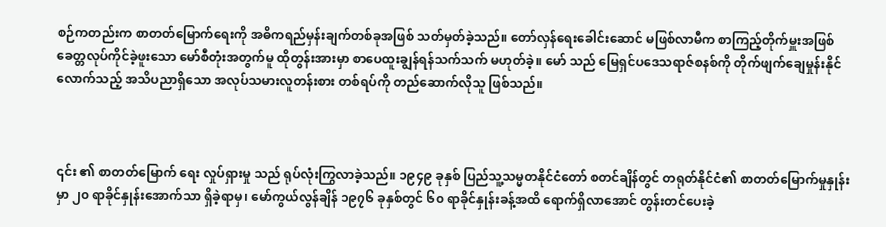စဉ်ကတည်းက စာတတ်မြောက်ရေးကို အဓိကရည်မှန်းချက်တစ်ခုအဖြစ် သတ်မှတ်ခဲ့သည်။ တော်လှန်ရေးခေါင်းဆောင် မဖြစ်လာမီက စာကြည့်တိုက်မှူးအဖြစ် ခေတ္တလုပ်ကိုင်ခဲ့ဖူးသော မော်စီတုံးအတွက်မူ ထိုတွန်းအားမှာ စာပေထူးချွန်ရန်သက်သက် မဟုတ်ခဲ့။ မော် သည် မြေရှင်ပဒေသရာဇ်စနစ်ကို တိုက်ဖျက်ချေမှုန်းနိုင်လောက်သည့် အသိပညာရှိသော အလုပ်သမားလူတန်းစား တစ်ရပ်ကို တည်ဆောက်လိုသူ ဖြစ်သည်။



၎င်း ၏ စာတတ်မြောက်‌ ရေး လှုပ်ရှားမှု သည် ရုပ်လုံးကြွလာခဲ့သည်။ ၁၉၄၉ ခုနှစ် ပြည်သူ့သမ္မတနိုင်ငံတော် စတင်ချိန်တွင် တရုတ်နိုင်ငံ၏ စာတတ်မြောက်မှုနှုန်းမှာ ၂၀ ရာခိုင်နှုန်းအောက်သာ ရှိခဲ့ရာမှ၊ မော်ကွယ်လွန်ချိန် ၁၉၇၆ ခုနှစ်တွင် ၆၀ ရာခိုင်နှုန်းခန့်အထိ ရောက်ရှိလာအောင် တွန်းတင်ပေးခဲ့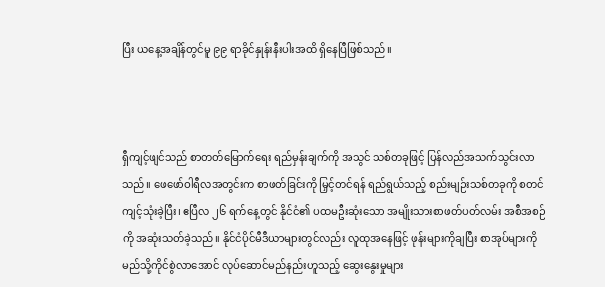ပြီး ယနေ့အချိန်တွင်မူ ၉၉ ရာခိုင်နှုန်းနီးပါးအထိ ရှိနေပြီဖြစ်သည်။



ရှီကျင့်ဖျင်သည် စာတတ်မြောက်ရေး ရည်မှန်းချက်ကို အသွင် သစ်တခုဖြင့် ပြန်လည်အသက်သွင်းလာသည်။ ဖေဖော်ဝါရီလအတွင်းက စာဖတ်ခြင်းကို မြှင့်တင်ရန် ရည်ရွယ်သည့် စည်းမျဉ်းသစ်တခုကို စတင်ကျင့်သုံးခဲ့ပြီး၊ ဧပြီလ ၂၆ ရက်နေ့တွင် နိုင်ငံ၏ ပထမဦးဆုံးသော အမျိုးသားစာဖတ်ပတ်လမ်း အစီအစဉ်ကို အဆုံးသတ်ခဲ့သည်။ နိုင်ငံပိုင်မီဒီယာများတွင်လည်း လူထုအနေဖြင့် ဖုန်းများကိုချပြီး စာအုပ်များကို မည်သို့ကိုင်စွဲလာအောင် လုပ်ဆောင်မည်နည်းဟူသည့် ဆွေးနွေးမှုများ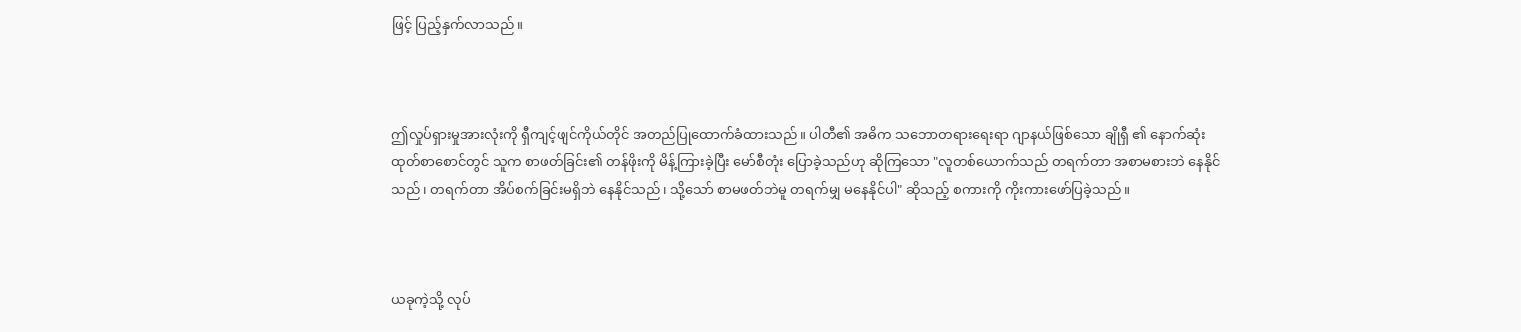ဖြင့် ပြည့်နှက်လာသည်။



ဤလှုပ်ရှားမှုအားလုံးကို ရှီကျင့်ဖျင်ကိုယ်တိုင် အတည်ပြုထောက်ခံထားသည်။ ပါတီ၏ အဓိက သဘောတရားရေးရာ ဂျာနယ်ဖြစ်သော ချိုရှီ ၏ နောက်ဆုံးထုတ်စာစောင်တွင် သူက စာဖတ်ခြင်း၏ တန်ဖိုးကို မိန့်ကြားခဲ့ပြီး မော်စီတုံး ပြောခဲ့သည်ဟု ဆိုကြသော "လူတစ်ယောက်သည် တရက်တာ အစာမစားဘဲ နေနိုင်သည်၊ တရက်တာ အိပ်စက်ခြင်းမရှိဘဲ နေနိုင်သည်၊ သို့သော် စာမဖတ်ဘဲမူ တရက်မျှ မနေနိုင်ပါ" ဆိုသည့် စကားကို ကိုးကားဖော်ပြခဲ့သည်။



ယခုကဲ့သို့ လုပ်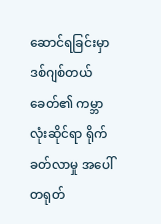ဆောင်ရခြင်းမှာ ဒစ်ဂျစ်တယ်ခေတ်၏ ကမ္ဘာလုံးဆိုင်ရာ ရိုက်ခတ်လာမှု အပေါ် တရုတ်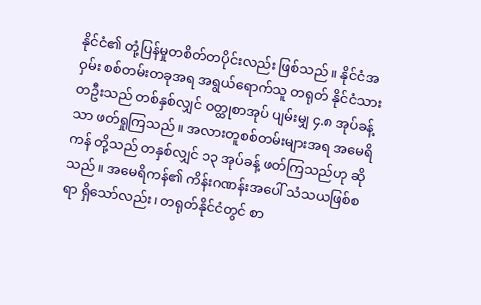နိုင်ငံ၏ တုံ့ပြန်မှုတစိတ်တပိုင်းလည်း ဖြစ်သည်။ နိုင်ငံအဝှမ်း စစ်တမ်းတခုအရ အရွယ်ရောက်သူ တရုတ် နိုင်ငံသား တဦးသည် တစ်နှစ်လျှင် ဝတ္ထုစာအုပ် ပျမ်းမျှ ၄.၈ အုပ်ခန့်သာ ဖတ်ရှုကြသည်။ အလားတူစစ်တမ်းများအရ အမေရိကန် တို့သည် တနှစ်လျှင် ၁၃ အုပ်ခန့် ဖတ်ကြသည်ဟု ဆိုသည်။ အမေရိကန်၏ ကိန်းဂဏန်းအပေါ် သံသယဖြစ်စရာ ရှိသော်လည်း၊ တရုတ်နိုင်ငံတွင် စာ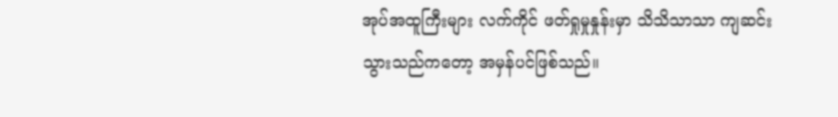အုပ်အထူကြီးများ လက်ကိုင် ဖတ်ရှုမှုနှုန်းမှာ သိသိသာသာ ကျဆင်းသွားသည်ကတော့ အမှန်ပင်ဖြစ်သည်။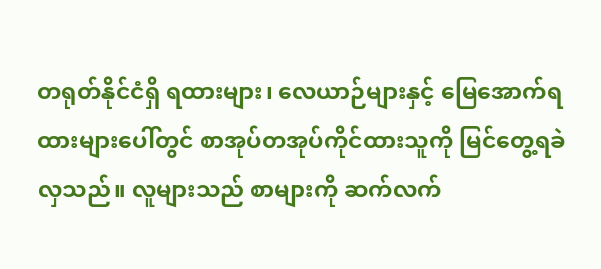တရုတ်နိုင်ငံရှိ ရထားများ၊ လေယာဉ်များနှင့် မြေအောက်ရထားများပေါ်တွင် စာအုပ်တအုပ်ကိုင်ထားသူကို မြင်တွေ့ရခဲလှသည်။ လူများသည် စာများကို ဆက်လက်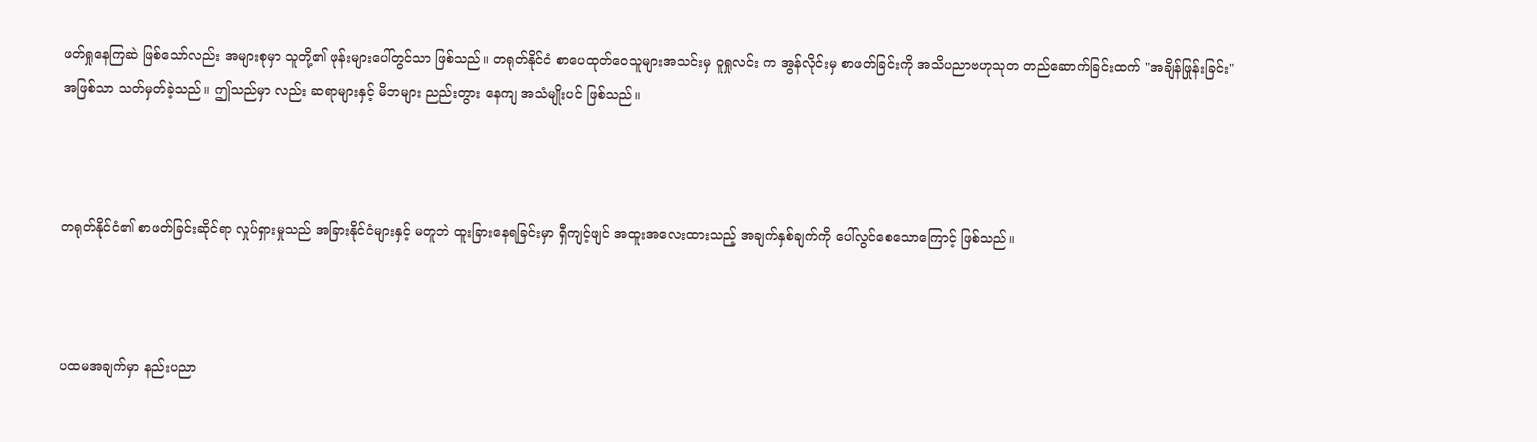ဖတ်ရှုနေကြဆဲ ဖြစ်သော်လည်း အများစုမှာ သူတို့၏ ဖုန်းများပေါ်တွင်သာ ဖြစ်သည်။ တရုတ်နိုင်ငံ စာပေထုတ်ဝေသူများအသင်းမှ ဝူရှုလင်း က အွန်လိုင်းမှ စာဖတ်ခြင်းကို အသိပညာဗဟုသုတ တည်ဆောက်ခြင်းထက် "အချိန်ဖြုန်းခြင်း" အဖြစ်သာ သတ်မှတ်ခဲ့သည်။ ဤသည်မှာ လည်း ဆရာများနှင့် မိဘများ ညည်းတွား နေကျ အသံမျိုးပင် ဖြစ်သည်။



တရုတ်နိုင်ငံ၏ စာဖတ်ခြင်းဆိုင်ရာ လှုပ်ရှားမှုသည် အခြားနိုင်ငံများနှင့် မတူဘဲ ထူးခြားနေရခြင်းမှာ ရှီကျင့်ဖျင် အထူးအလေးထားသည့် အချက်နှစ်ချက်ကို ပေါ်လွင်စေသောကြောင့် ဖြစ်သည်။



ပထမအချက်မှာ နည်းပညာ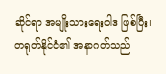ဆိုင်ရာ အမျိုးသားရေးဝါဒ ဖြစ်ပြီး၊ တရုတ်နိုင်ငံ၏ အနာဂတ်သည်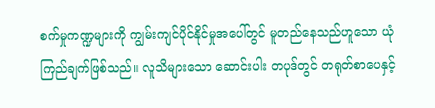စက်မှုကဏ္ဍများကို ကျွမ်းကျင်ပိုင်နိုင်မှုအပေါ်တွင် မူတည်နေသည်ဟူသော ယုံကြည်ချက်ဖြစ်သည်။ လူသိများသော ဆောင်းပါး တပုဒ်တွင် တရုတ်စာပေနှင့်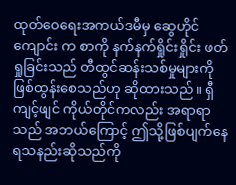ထုတ်ဝေရေးအကယ်ဒမီမှ ဆွေဟိုင်ကျောင်း က စာကို နက်နက်ရှိုင်းရှိုင်း ဖတ်ရှုခြင်းသည် တီထွင်ဆန်းသစ်မှုများကို ဖြစ်ထွန်းစေသည်ဟု ဆိုထားသည်။ ရှီကျင့်ဖျင် ကိုယ်တိုင်ကလည်း အရာရာသည် အဘယ်ကြောင့် ဤသို့ဖြစ်ပျက်နေရသနည်းဆိုသည်ကို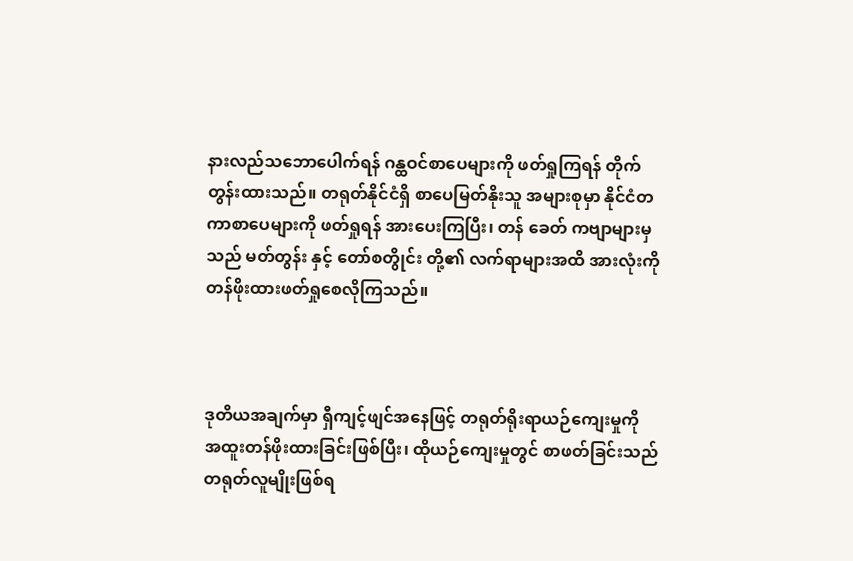နားလည်သဘောပေါက်ရန် ဂန္ထဝင်စာပေများကို ဖတ်ရှုကြရန် တိုက်တွန်းထားသည်။ တရုတ်နိုင်ငံရှိ စာပေမြတ်နိုးသူ အများစုမှာ နိုင်ငံတကာစာပေများကို ဖတ်ရှုရန် အားပေးကြပြီး၊ တန် ခေတ် ကဗျာများမှသည် မတ်တွန်း နှင့် တော်စတွိုင်း တို့၏ လက်ရာများအထိ အားလုံးကို တန်ဖိုးထားဖတ်ရှုစေလိုကြသည်။



ဒုတိယအချက်မှာ ရှီကျင့်ဖျင်အနေဖြင့် တရုတ်ရိုးရာယဉ်ကျေးမှုကို အထူးတန်ဖိုးထားခြင်းဖြစ်ပြီး၊ ထိုယဉ်ကျေးမှုတွင် စာဖတ်ခြင်းသည် တရုတ်လူမျိုးဖြစ်ရ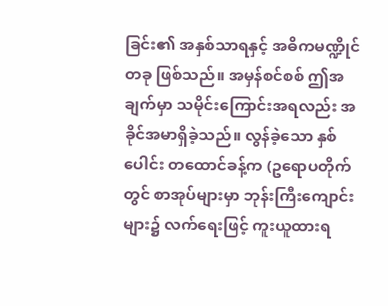ခြင်း၏ အနှစ်သာရနှင့် အဓိကမဏ္ဍိုင်တခု ဖြစ်သည်။ အမှန်စင်စစ် ဤအချက်မှာ သမိုင်းကြောင်းအရလည်း အခိုင်အမာရှိခဲ့သည်။ လွန်ခဲ့သော နှစ်ပေါင်း တထောင်ခန့်က (ဥရောပတိုက်တွင် စာအုပ်များမှာ ဘုန်းကြီးကျောင်းများ၌ လက်ရေးဖြင့် ကူးယူထားရ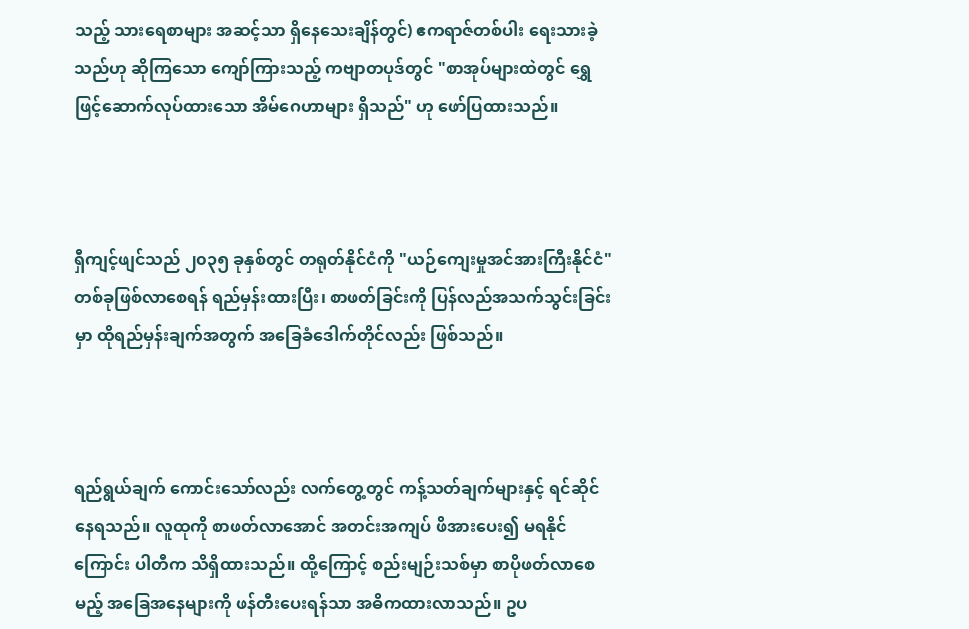သည့် သားရေစာများ အဆင့်သာ ရှိနေသေးချိန်တွင်) ဧကရာဇ်တစ်ပါး ရေးသားခဲ့သည်ဟု ဆိုကြသော ကျော်ကြားသည့် ကဗျာတပုဒ်တွင် "စာအုပ်များထဲတွင် ရွှေဖြင့်ဆောက်လုပ်ထားသော အိမ်ဂေဟာများ ရှိသည်" ဟု ဖော်ပြထားသည်။



ရှီကျင့်ဖျင်သည် ၂၀၃၅ ခုနှစ်တွင် တရုတ်နိုင်ငံကို "ယဉ်ကျေးမှုအင်အားကြီးနိုင်ငံ" တစ်ခုဖြစ်လာစေရန် ရည်မှန်းထားပြီး၊ စာဖတ်ခြင်းကို ပြန်လည်အသက်သွင်းခြင်းမှာ ထိုရည်မှန်းချက်အတွက် အခြေခံဒေါက်တိုင်လည်း ဖြစ်သည်။



ရည်ရွယ်ချက် ကောင်းသော်လည်း လက်တွေ့တွင် ကန့်သတ်ချက်များနှင့် ရင်ဆိုင်နေရသည်။ လူထုကို စာဖတ်လာအောင် အတင်းအကျပ် ဖိအားပေး၍ မရနိုင်ကြောင်း ပါတီက သိရှိထားသည်။ ထို့ကြောင့် စည်းမျဉ်းသစ်မှာ စာပိုဖတ်လာစေမည့် အခြေအနေများကို ဖန်တီးပေးရန်သာ အဓိကထားလာသည်။ ဥပ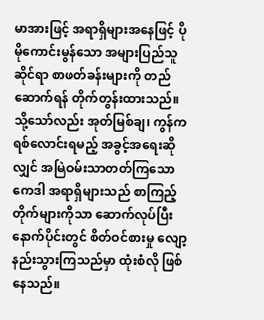မာအားဖြင့် အရာရှိများအနေဖြင့် ပိုမိုကောင်းမွန်သော အများပြည်သူဆိုင်ရာ စာဖတ်ခန်းများကို တည်ဆောက်ရန် တိုက်တွန်းထားသည်။ သို့သော်လည်း အုတ်မြစ်ချ၊ ကွန်ကရစ်လောင်းရမည့် အခွင့်အရေးဆိုလျှင် အမြဲဝမ်းသာတတ်ကြသော ကေဒါ အရာရှိများသည် စာကြည့်တိုက်များကိုသာ ဆောက်လုပ်ပြီးနောက်ပိုင်းတွင် စိတ်ဝင်စားမှု လျော့နည်းသွားကြသည်မှာ ထုံးစံလို ဖြစ်နေသည်။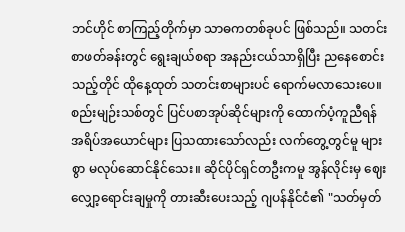ဘင်ဟိုင် စာကြည့်တိုက်မှာ သာဓကတစ်ခုပင် ဖြစ်သည်။ သတင်းစာဖတ်ခန်းတွင် ရွေးချယ်စရာ အနည်းငယ်သာရှိပြီး ညနေစောင်းသည့်တိုင် ထိုနေ့ထုတ် သတင်းစာများပင် ရောက်မလာသေးပေ။ စည်းမျဉ်းသစ်တွင် ပြင်ပစာအုပ်ဆိုင်များကို ထောက်ပံ့ကူညီရန် အရိပ်အယောင်များ ပြသထားသော်လည်း လက်တွေ့တွင်မူ များစွာ မလုပ်ဆောင်နိုင်သေး။ ဆိုင်ပိုင်ရှင်တဦးကမူ အွန်လိုင်းမှ ဈေးလျှော့ရောင်းချမှုကို တားဆီးပေးသည့် ဂျပန်နိုင်ငံ၏ "သတ်မှတ်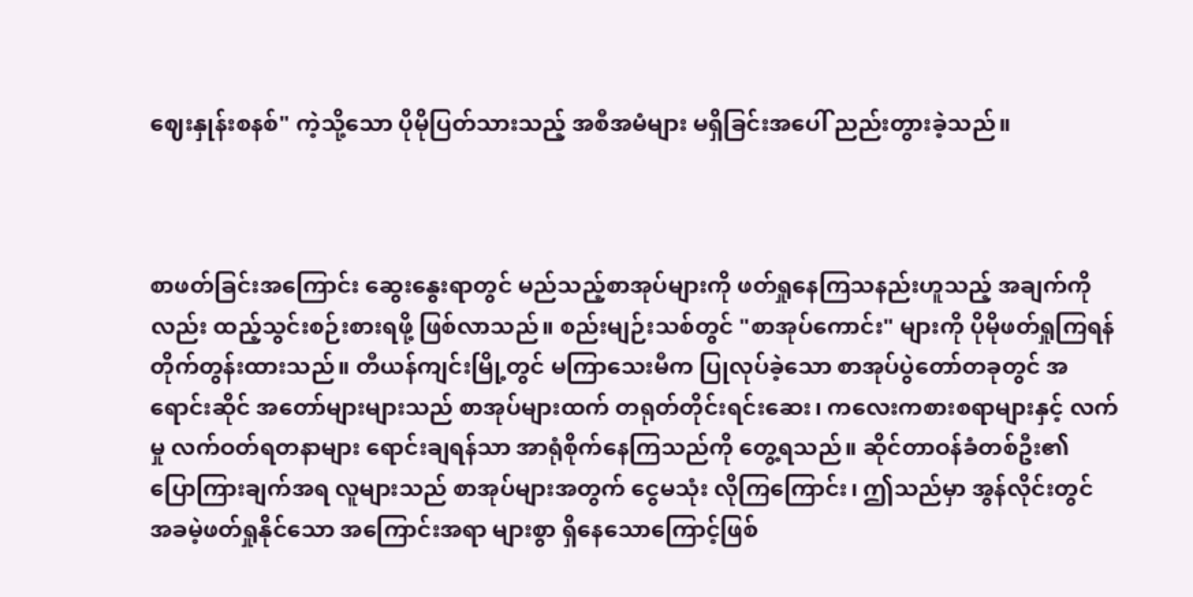ဈေးနှုန်းစနစ်" ကဲ့သို့သော ပိုမိုပြတ်သားသည့် အစီအမံများ မရှိခြင်းအပေါ် ညည်းတွားခဲ့သည်။



စာဖတ်ခြင်းအကြောင်း ဆွေးနွေးရာတွင် မည်သည့်စာအုပ်များကို ဖတ်ရှုနေကြသနည်းဟူသည့် အချက်ကိုလည်း ထည့်သွင်းစဉ်းစားရဖို့ ဖြစ်လာသည်။ စည်းမျဉ်းသစ်တွင် "စာအုပ်ကောင်း" များကို ပိုမိုဖတ်ရှုကြရန် တိုက်တွန်းထားသည်။ တီယန်ကျင်းမြို့တွင် မကြာသေးမီက ပြုလုပ်ခဲ့သော စာအုပ်ပွဲတော်တခုတွင် အရောင်းဆိုင် အတော်များများသည် စာအုပ်များထက် တရုတ်တိုင်းရင်းဆေး၊ ကလေးကစားစရာများနှင့် လက်မှု လက်ဝတ်ရတနာများ ရောင်းချရန်သာ အာရုံစိုက်နေကြသည်ကို တွေ့ရသည်။ ဆိုင်တာဝန်ခံတစ်ဦး၏ ပြောကြားချက်အရ လူများသည် စာအုပ်များအတွက် ငွေမသုံး လိုကြကြောင်း၊ ဤသည်မှာ အွန်လိုင်းတွင် အခမဲ့ဖတ်ရှုနိုင်သော အကြောင်းအရာ များစွာ ရှိနေသောကြောင့်ဖြစ်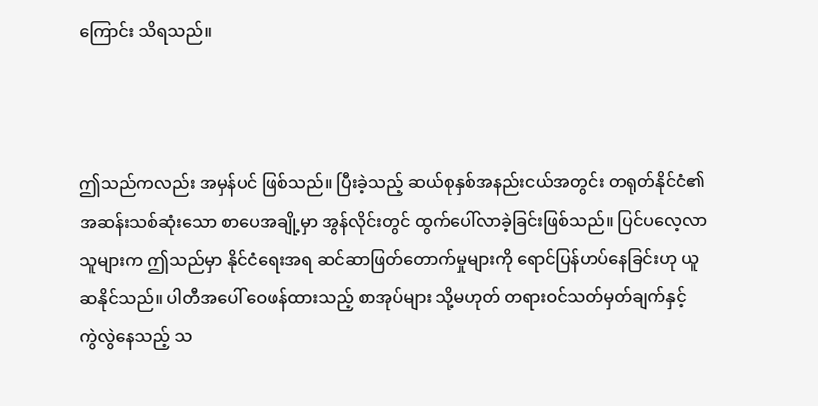ကြောင်း သိရသည်။



ဤသည်ကလည်း အမှန်ပင် ဖြစ်သည်။ ပြီးခဲ့သည့် ဆယ်စုနှစ်အနည်းငယ်အတွင်း တရုတ်နိုင်ငံ၏ အဆန်းသစ်ဆုံးသော စာပေအချို့မှာ အွန်လိုင်းတွင် ထွက်ပေါ်လာခဲ့ခြင်းဖြစ်သည်။ ပြင်ပလေ့လာသူများက ဤသည်မှာ နိုင်ငံရေးအရ ဆင်ဆာဖြတ်တောက်မှုများကို ရောင်ပြန်ဟပ်နေခြင်းဟု ယူဆနိုင်သည်။ ပါတီအပေါ် ဝေဖန်ထားသည့် စာအုပ်များ သို့မဟုတ် တရားဝင်သတ်မှတ်ချက်နှင့် ကွဲလွဲနေသည့် သ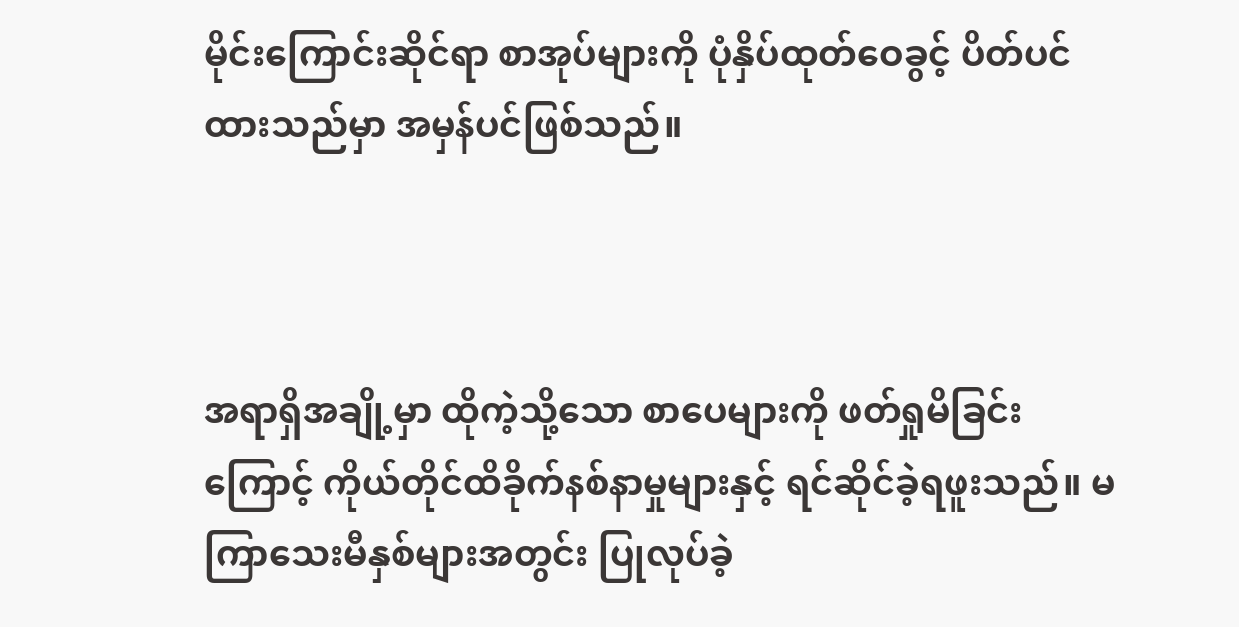မိုင်းကြောင်းဆိုင်ရာ စာအုပ်များကို ပုံနှိပ်ထုတ်ဝေခွင့် ပိတ်ပင်ထားသည်မှာ အမှန်ပင်ဖြစ်သည်။



အရာရှိအချို့မှာ ထိုကဲ့သို့သော စာပေများကို ဖတ်ရှုမိခြင်းကြောင့် ကိုယ်တိုင်ထိခိုက်နစ်နာမှုများနှင့် ရင်ဆိုင်ခဲ့ရဖူးသည်။ မကြာသေးမီနှစ်များအတွင်း ပြုလုပ်ခဲ့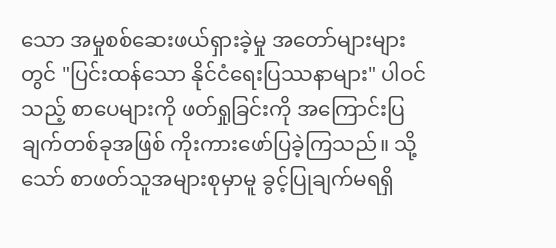သော အမှုစစ်ဆေးဖယ်ရှားခဲ့မှု အတော်များများတွင် "ပြင်းထန်သော နိုင်ငံရေးပြဿနာများ" ပါဝင်သည့် စာပေများကို ဖတ်ရှုခြင်းကို အကြောင်းပြချက်တစ်ခုအဖြစ် ကိုးကားဖော်ပြခဲ့ကြသည်။ သို့သော် စာဖတ်သူအများစုမှာမူ ခွင့်ပြုချက်မရရှိ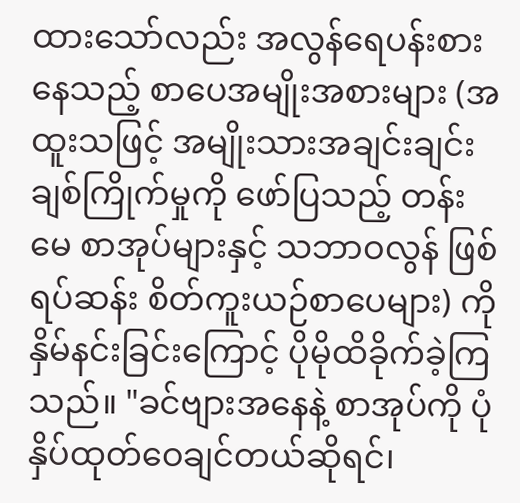ထားသော်လည်း အလွန်ရေပန်းစားနေသည့် စာပေအမျိုးအစားများ (အထူးသဖြင့် အမျိုးသားအချင်းချင်း ချစ်ကြိုက်မှုကို ဖော်ပြသည့် တန်းမေ စာအုပ်များနှင့် သဘာဝလွန် ဖြစ်ရပ်ဆန်း စိတ်ကူးယဉ်စာပေများ) ကို နှိမ်နင်းခြင်းကြောင့် ပိုမိုထိခိုက်ခဲ့ကြသည်။ "ခင်ဗျားအနေနဲ့ စာအုပ်ကို ပုံနှိပ်ထုတ်ဝေချင်တယ်ဆိုရင်၊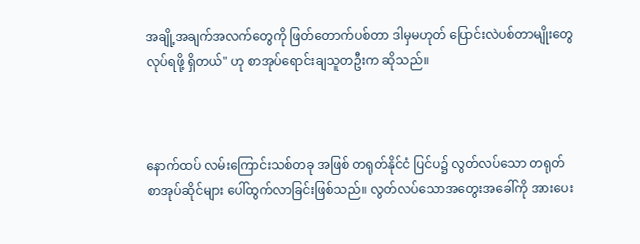အချို့အချက်အလက်တွေကို ဖြတ်တောက်ပစ်တာ ဒါမှမဟုတ် ပြောင်းလဲပစ်တာမျိုးတွေ လုပ်ရဖို့ ရှိတယ်" ဟု စာအုပ်ရောင်းချသူတဦးက ဆိုသည်။



နောက်ထပ် လမ်းကြောင်းသစ်တခု အဖြစ် တရုတ်နိုင်ငံ ပြင်ပ၌ လွတ်လပ်သော တရုတ်စာအုပ်ဆိုင်များ ပေါ်ထွက်လာခြင်းဖြစ်သည်။ လွတ်လပ်သောအတွေးအခေါ်ကို အားပေး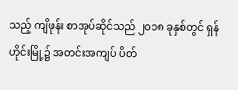သည့် ကျိဖုန်း စာအုပ်ဆိုင်သည် ၂၀၁၈ ခုနှစ်တွင် ရှန်ဟိုင်းမြို့၌ အတင်းအကျပ် ပိတ်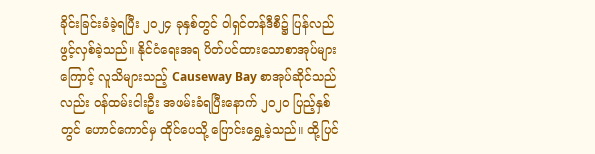ခိုင်းခြင်းခံခဲ့ရပြီး ၂၀၂၄ ခုနှစ်တွင် ဝါရှင်တန်ဒီစီ၌ ပြန်လည်ဖွင့်လှစ်ခဲ့သည်။ နိုင်ငံရေးအရ ပိတ်ပင်ထားသောစာအုပ်များကြောင့် လူသိများသည့် Causeway Bay စာအုပ်ဆိုင်သည်လည်း ဝန်ထမ်းငါးဦး အဖမ်းခံရပြီးနောက် ၂၀၂၀ ပြည့်နှစ်တွင် ဟောင်ကောင်မှ ထိုင်ပေသို့ ပြောင်းရွှေ့ခဲ့သည်။ ထို့ပြင်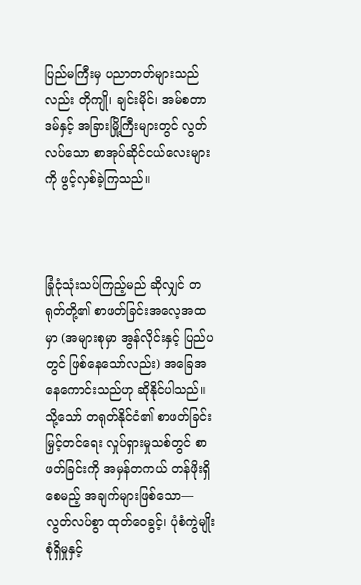ပြည်မကြီးမှ ပညာတတ်များသည်လည်း တိုကျို၊ ချင်းမိုင်၊ အမ်စတာဒမ်နှင့် အခြားမြို့ကြီးများတွင် လွတ်လပ်သော စာအုပ်ဆိုင်ငယ်လေးများကို ဖွင့်လှစ်ခဲ့ကြသည်။



ခြုံငုံသုံးသပ်ကြည့်မည် ဆိုလျှင် တရုတ်တို့၏ စာဖတ်ခြင်းအလေ့အထမှာ (အများစုမှာ အွန်လိုင်းနှင့် ပြည်ပတွင် ဖြစ်နေသော်လည်း) အခြေအနေကောင်းသည်ဟု ဆိုနိုင်ပါသည်။ သို့သော် တရုတ်နိုင်ငံ၏ စာဖတ်ခြင်းမြှင့်တင်ရေး လှုပ်ရှားမှုသစ်တွင် စာဖတ်ခြင်းကို အမှန်တကယ် တန်ဖိုးရှိစေမည့် အချက်များဖြစ်သော—လွတ်လပ်စွာ ထုတ်ဝေခွင့်၊ ပုံစံကွဲမျိုးစုံရှိမှုနှင့်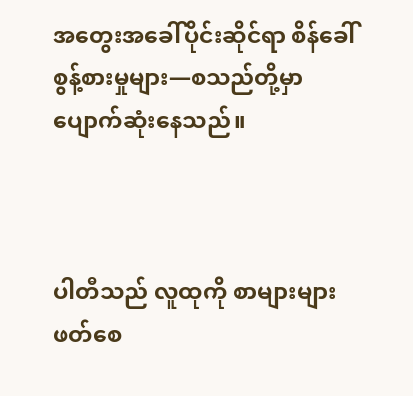အတွေးအခေါ်ပိုင်းဆိုင်ရာ စိန်ခေါ်စွန့်စားမှုများ—စသည်တို့မှာ ပျောက်ဆုံးနေသည်။



ပါတီသည် လူထုကို စာများများဖတ်စေ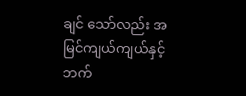ချင် သော်လည်း အမြင်ကျယ်ကျယ်နှင့် ဘက်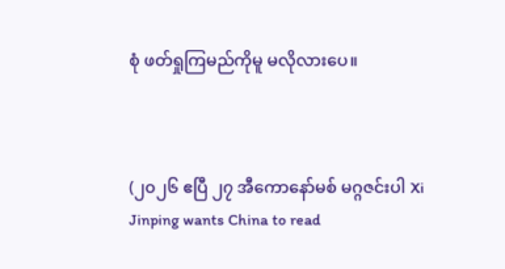စုံ ဖတ်ရှုကြမည်ကိုမူ မလိုလားပေ။



(၂၀၂၆ ဧပြီ ၂၇ အီကောနော်မစ် မဂ္ဂဇင်းပါ Xi Jinping wants China to read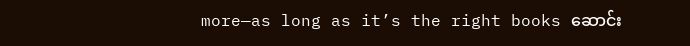more—as long as it’s the right books ဆောင်း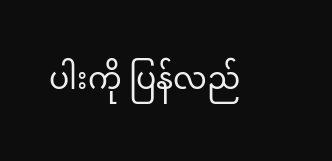ပါးကို ပြန်လည်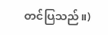တင်ပြသည်။)